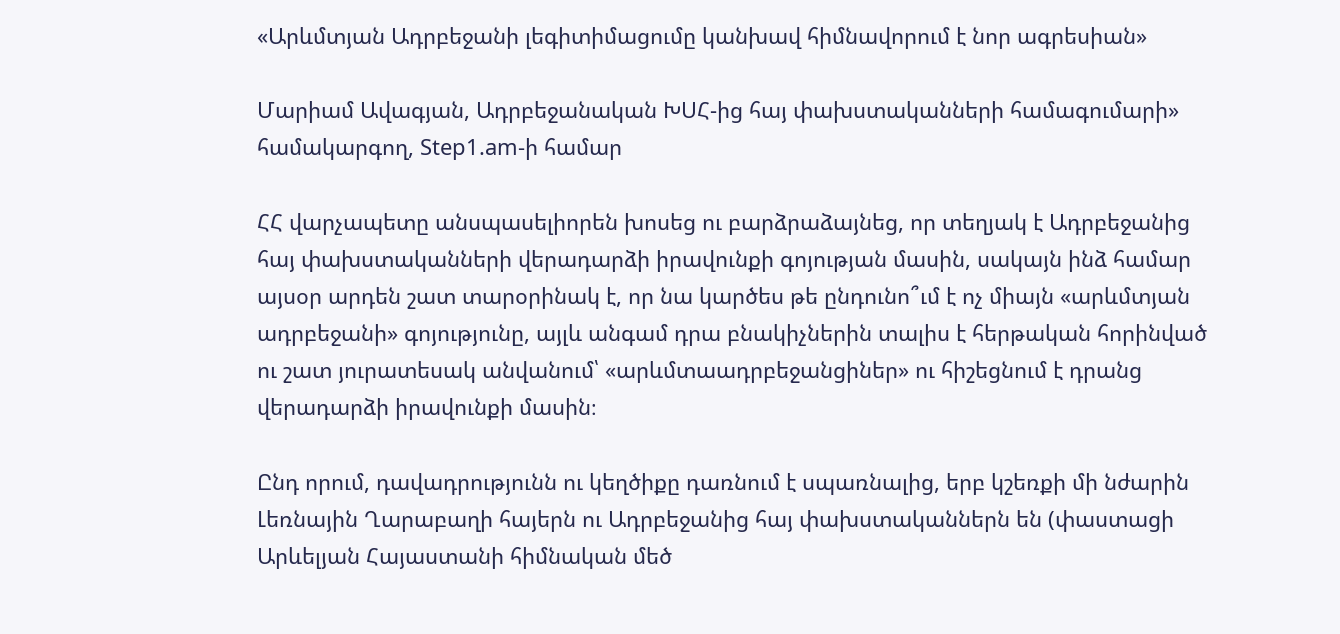«Արևմտյան Ադրբեջանի լեգիտիմացումը կանխավ հիմնավորում է նոր ագրեսիան»

Մարիամ Ավագյան, Ադրբեջանական ԽՍՀ-ից հայ փախստականների համագումարի» համակարգող, Step1.am-ի համար

ՀՀ վարչապետը անսպասելիորեն խոսեց ու բարձրաձայնեց, որ տեղյակ է Ադրբեջանից հայ փախստականների վերադարձի իրավունքի գոյության մասին, սակայն ինձ համար այսօր արդեն շատ տարօրինակ է, որ նա կարծես թե ընդունո՞ւմ է ոչ միայն «արևմտյան ադրբեջանի» գոյությունը, այլև անգամ դրա բնակիչներին տալիս է հերթական հորինված ու շատ յուրատեսակ անվանում՝ «արևմտաադրբեջանցիներ» ու հիշեցնում է դրանց վերադարձի իրավունքի մասին։

Ընդ որում, դավադրությունն ու կեղծիքը դառնում է սպառնալից, երբ կշեռքի մի նժարին Լեռնային Ղարաբաղի հայերն ու Ադրբեջանից հայ փախստականներն են (փաստացի Արևելյան Հայաստանի հիմնական մեծ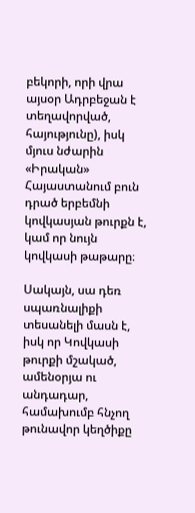բեկորի, որի վրա այսօր Ադրբեջան է տեղավորված, հայությունը), իսկ մյուս նժարին «Իրական» Հայաստանում բուն դրած երբեմնի կովկասյան թուրքն է, կամ որ նույն կովկասի թաթարը։

Սակայն, սա դեռ սպառնալիքի տեսանելի մասն է, իսկ որ Կովկասի թուրքի մշակած, ամենօրյա ու անդադար, համախումբ հնչող թունավոր կեղծիքը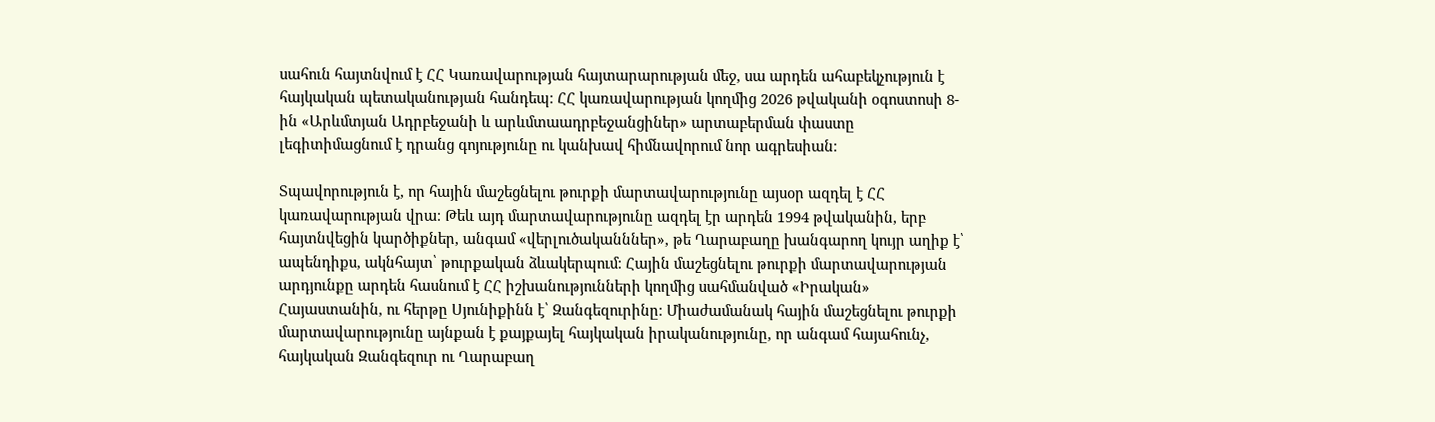սահուն հայտնվում է ՀՀ Կառավարության հայտարարության մեջ, սա արդեն ահաբեկչություն է հայկական պետականության հանդեպ։ ՀՀ կառավարության կողմից 2026 թվականի օգոստոսի 8-ին «Արևմտյան Ադրբեջանի և արևմտաադրբեջանցիներ» արտաբերման փաստը լեգիտիմացնում է դրանց գոյությունը ու կանխավ հիմնավորում նոր ագրեսիան։

Տպավորություն է, որ հային մաշեցնելու թուրքի մարտավարությունը այսօր ազդել է ՀՀ կառավարության վրա։ Թեև այդ մարտավարությունը ազդել էր արդեն 1994 թվականին, երբ հայտնվեցին կարծիքներ, անգամ «վերլուծականններ», թե Ղարաբաղը խանգարող կույր աղիք է՝ ապենդիքս, ակնհայտ՝ թուրքական ձևակերպում։ Հային մաշեցնելու թուրքի մարտավարության արդյունքը արդեն հասնում է ՀՀ իշխանությունների կողմից սահմանված «Իրական» Հայաստանին, ու հերթը Սյունիքինն է՝ Զանգեզուրինը։ Միաժամանակ հային մաշեցնելու թուրքի մարտավարությունը այնքան է քայքայել հայկական իրականությունը, որ անգամ հայահունչ, հայկական Զանգեզուր ու Ղարաբաղ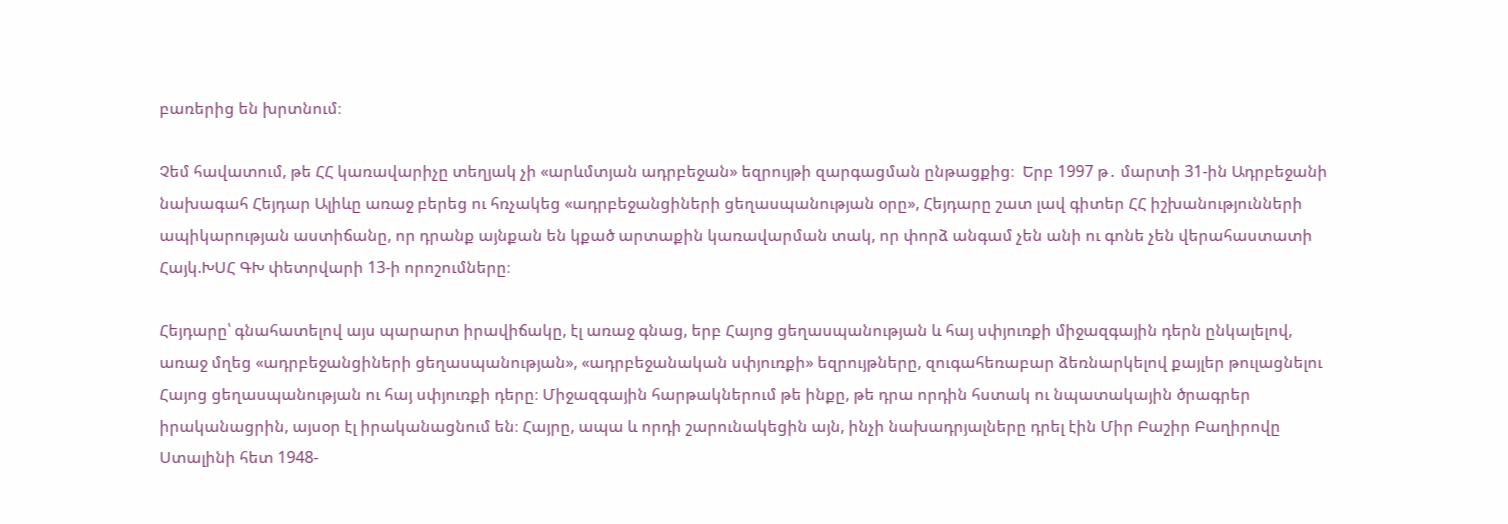բառերից են խրտնում։

Չեմ հավատում, թե ՀՀ կառավարիչը տեղյակ չի «արևմտյան ադրբեջան» եզրույթի զարգացման ընթացքից։  Երբ 1997 թ․ մարտի 31-ին Ադրբեջանի նախագահ Հեյդար Ալիևը առաջ բերեց ու հռչակեց «ադրբեջանցիների ցեղասպանության օրը», Հեյդարը շատ լավ գիտեր ՀՀ իշխանությունների ապիկարության աստիճանը, որ դրանք այնքան են կքած արտաքին կառավարման տակ, որ փորձ անգամ չեն անի ու գոնե չեն վերահաստատի Հայկ.ԽՍՀ ԳԽ փետրվարի 13-ի որոշումները։

Հեյդարը՝ գնահատելով այս պարարտ իրավիճակը, էլ առաջ գնաց, երբ Հայոց ցեղասպանության և հայ սփյուռքի միջազգային դերն ընկալելով, առաջ մղեց «ադրբեջանցիների ցեղասպանության», «ադրբեջանական սփյուռքի» եզրույթները, զուգահեռաբար ձեռնարկելով քայլեր թուլացնելու Հայոց ցեղասպանության ու հայ սփյուռքի դերը։ Միջազգային հարթակներում թե ինքը, թե դրա որդին հստակ ու նպատակային ծրագրեր իրականացրին, այսօր էլ իրականացնում են։ Հայրը, ապա և որդի շարունակեցին այն, ինչի նախադրյալները դրել էին Միր Բաշիր Բաղիրովը Ստալինի հետ 1948-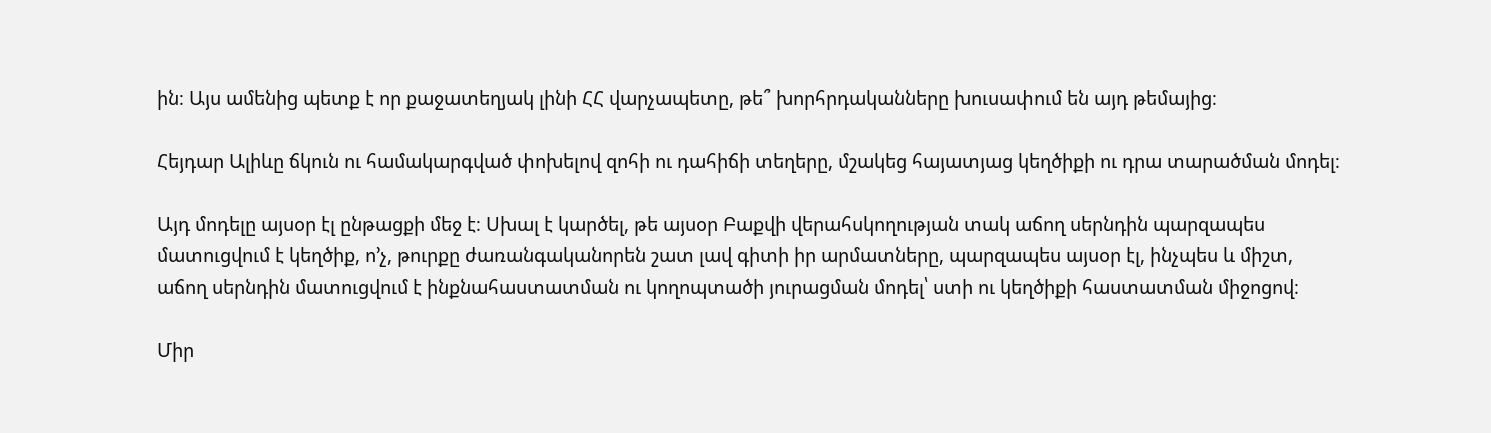ին։ Այս ամենից պետք է որ քաջատեղյակ լինի ՀՀ վարչապետը, թե՞ խորհրդականները խուսափում են այդ թեմայից։

Հեյդար Ալիևը ճկուն ու համակարգված փոխելով զոհի ու դահիճի տեղերը, մշակեց հայատյաց կեղծիքի ու դրա տարածման մոդել։

Այդ մոդելը այսօր էլ ընթացքի մեջ է։ Սխալ է կարծել, թե այսօր Բաքվի վերահսկողության տակ աճող սերնդին պարզապես մատուցվում է կեղծիք, ո՚չ, թուրքը ժառանգականորեն շատ լավ գիտի իր արմատները, պարզապես այսօր էլ, ինչպես և միշտ, աճող սերնդին մատուցվում է ինքնահաստատման ու կողոպտածի յուրացման մոդել՝ ստի ու կեղծիքի հաստատման միջոցով։

Միր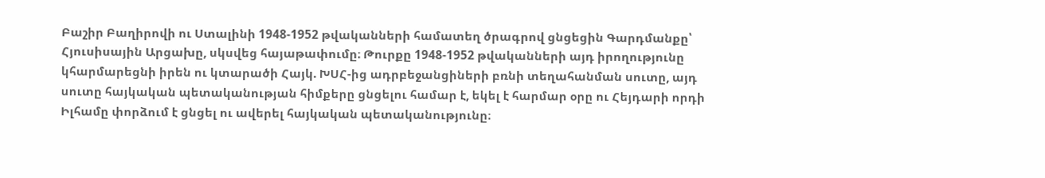Բաշիր Բաղիրովի ու Ստալինի 1948-1952 թվականների համատեղ ծրագրով ցնցեցին Գարդմանքը՝ Հյուսիսային Արցախը, սկսվեց հայաթափումը։ Թուրքը 1948-1952 թվականների այդ իրողությունը կհարմարեցնի իրեն ու կտարածի Հայկ. ԽՍՀ-ից ադրբեջանցիների բռնի տեղահանման սուտը, այդ սուտը հայկական պետականության հիմքերը ցնցելու համար է, եկել է հարմար օրը ու Հեյդարի որդի Իլհամը փորձում է ցնցել ու ավերել հայկական պետականությունը։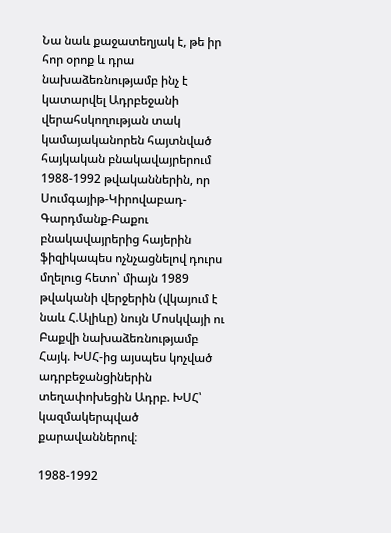Նա նաև քաջատեղյակ է, թե իր հոր օրոք և դրա նախաձեռնությամբ ինչ է կատարվել Ադրբեջանի վերահսկողության տակ կամայականորեն հայտնված հայկական բնակավայրերում 1988-1992 թվականներին, որ Սումգայիթ-Կիրովաբադ-Գարդմանք-Բաքու բնակավայրերից հայերին ֆիզիկապես ոչնչացնելով դուրս մղելուց հետո՝ միայն 1989 թվականի վերջերին (վկայում է նաև Հ.Ալիևը) նույն Մոսկվայի ու Բաքվի նախաձեռնությամբ Հայկ. ԽՍՀ-ից այսպես կոչված ադրբեջանցիներին տեղափոխեցին Ադրբ. ԽՍՀ՝ կազմակերպված քարավաններով։

1988-1992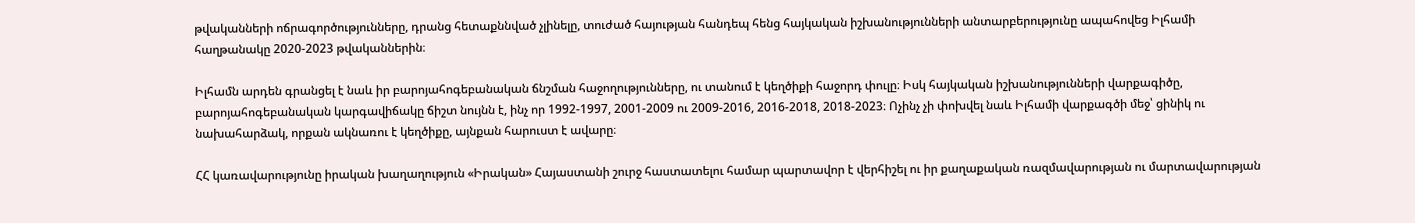թվականների ոճրագործությունները, դրանց հետաքննված չլինելը, տուժած հայության հանդեպ հենց հայկական իշխանությունների անտարբերությունը ապահովեց Իլհամի հաղթանակը 2020-2023 թվականներին։

Իլհամն արդեն գրանցել է նաև իր բարոյահոգեբանական ճնշման հաջողությունները, ու տանում է կեղծիքի հաջորդ փուլը։ Իսկ հայկական իշխանությունների վարքագիծը, բարոյահոգեբանական կարգավիճակը ճիշտ նույնն է, ինչ որ 1992-1997, 2001-2009 ու 2009-2016, 2016-2018, 2018-2023։ Ոչինչ չի փոխվել նաև Իլհամի վարքագծի մեջ՝ ցինիկ ու նախահարձակ, որքան ակնառու է կեղծիքը, այնքան հարուստ է ավարը։

ՀՀ կառավարությունը իրական խաղաղություն «Իրական» Հայաստանի շուրջ հաստատելու համար պարտավոր է վերհիշել ու իր քաղաքական ռազմավարության ու մարտավարության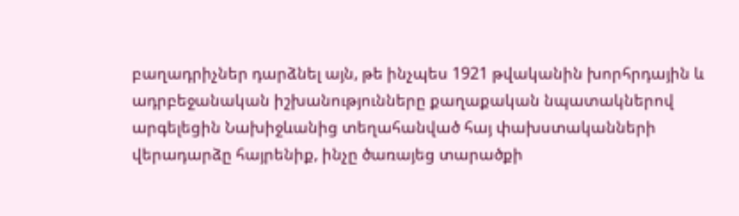բաղադրիչներ դարձնել այն, թե ինչպես 1921 թվականին խորհրդային և ադրբեջանական իշխանությունները քաղաքական նպատակներով արգելեցին Նախիջևանից տեղահանված հայ փախստականների վերադարձը հայրենիք, ինչը ծառայեց տարածքի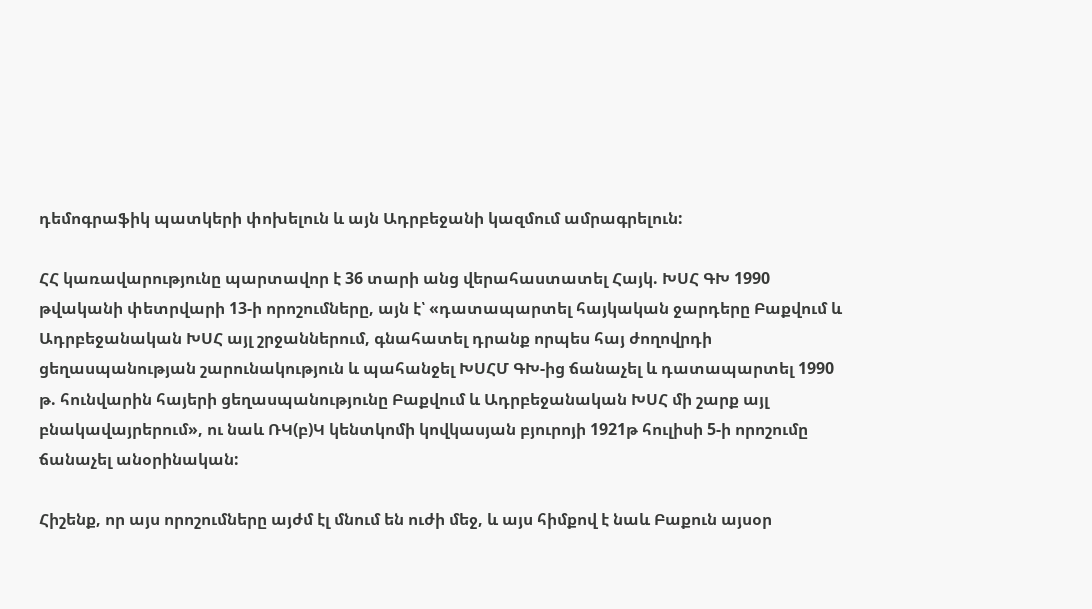դեմոգրաֆիկ պատկերի փոխելուն և այն Ադրբեջանի կազմում ամրագրելուն:

ՀՀ կառավարությունը պարտավոր է 36 տարի անց վերահաստատել Հայկ. ԽՍՀ ԳԽ 1990 թվականի փետրվարի 13-ի որոշումները, այն է՝ «դատապարտել հայկական ջարդերը Բաքվում և Ադրբեջանական ԽՍՀ այլ շրջաններում, գնահատել դրանք որպես հայ ժողովրդի ցեղասպանության շարունակություն և պահանջել ԽՍՀՄ ԳԽ-ից ճանաչել և դատապարտել 1990 թ. հունվարին հայերի ցեղասպանությունը Բաքվում և Ադրբեջանական ԽՍՀ մի շարք այլ բնակավայրերում», ու նաև ՌԿ(բ)Կ կենտկոմի կովկասյան բյուրոյի 1921թ հուլիսի 5-ի որոշումը ճանաչել անօրինական:

Հիշենք, որ այս որոշումները այժմ էլ մնում են ուժի մեջ, և այս հիմքով է նաև Բաքուն այսօր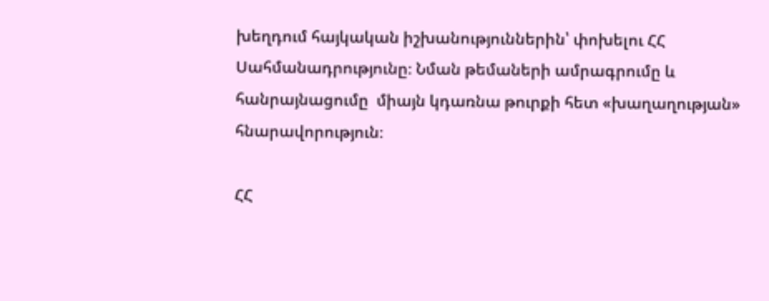խեղդում հայկական իշխանություններին՝ փոխելու ՀՀ Սահմանադրությունը։ Նման թեմաների ամրագրումը և հանրայնացումը  միայն կդառնա թուրքի հետ «խաղաղության» հնարավորություն։

ՀՀ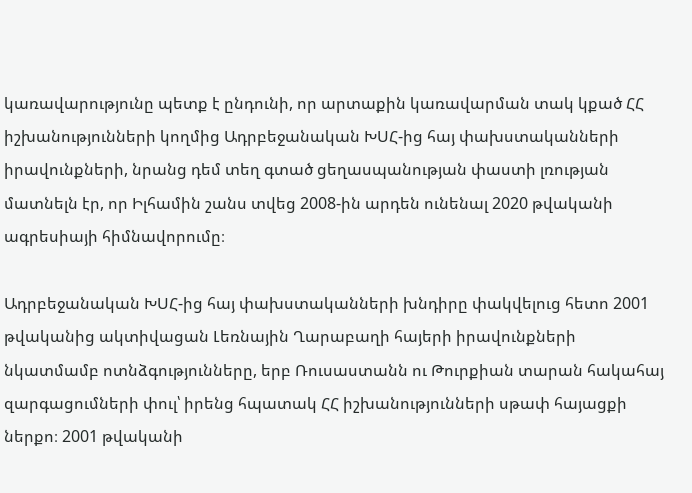կառավարությունը պետք է ընդունի, որ արտաքին կառավարման տակ կքած ՀՀ իշխանությունների կողմից Ադրբեջանական ԽՍՀ-ից հայ փախստականների իրավունքների, նրանց դեմ տեղ գտած ցեղասպանության փաստի լռության մատնելն էր, որ Իլհամին շանս տվեց 2008-ին արդեն ունենալ 2020 թվականի ագրեսիայի հիմնավորումը։

Ադրբեջանական ԽՍՀ-ից հայ փախստականների խնդիրը փակվելուց հետո 2001 թվականից ակտիվացան Լեռնային Ղարաբաղի հայերի իրավունքների նկատմամբ ոտնձգությունները, երբ Ռուսաստանն ու Թուրքիան տարան հակահայ զարգացումների փուլ՝ իրենց հպատակ ՀՀ իշխանությունների սթափ հայացքի ներքո։ 2001 թվականի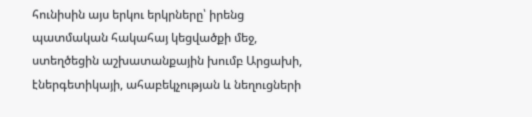հունիսին այս երկու երկրները՝ իրենց պատմական հակահայ կեցվածքի մեջ, ստեղծեցին աշխատանքային խումբ Արցախի, էներգետիկայի, ահաբեկչության և նեղուցների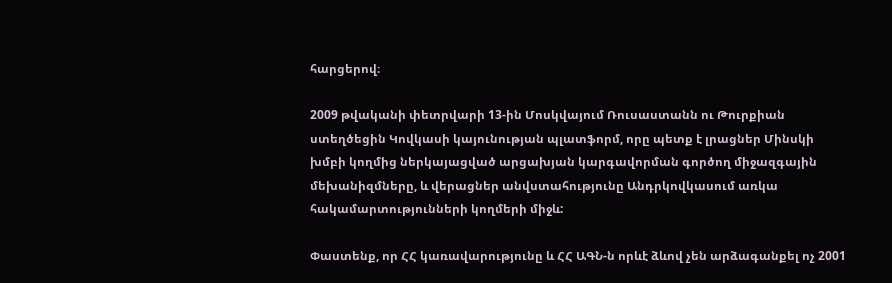հարցերով։

2009 թվականի փետրվարի 13-ին Մոսկվայում Ռուսաստանն ու Թուրքիան ստեղծեցին Կովկասի կայունության պլատֆորմ, որը պետք է լրացներ Մինսկի խմբի կողմից ներկայացված արցախյան կարգավորման գործող միջազգային մեխանիզմները, և վերացներ անվստահությունը Անդրկովկասում առկա հակամարտությունների կողմերի միջև:

Փաստենք, որ ՀՀ կառավարությունը և ՀՀ ԱԳՆ-ն որևէ ձևով չեն արձագանքել ոչ 2001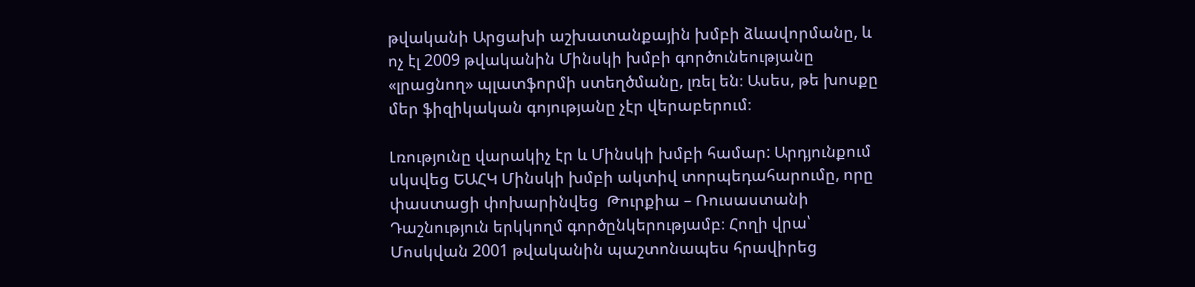թվականի Արցախի աշխատանքային խմբի ձևավորմանը, և ոչ էլ 2009 թվականին Մինսկի խմբի գործունեությանը «լրացնող» պլատֆորմի ստեղծմանը, լռել են։ Ասես, թե խոսքը մեր ֆիզիկական գոյությանը չէր վերաբերում։

Լռությունը վարակիչ էր և Մինսկի խմբի համար: Արդյունքում սկսվեց ԵԱՀԿ Մինսկի խմբի ակտիվ տորպեդահարումը, որը փաստացի փոխարինվեց  Թուրքիա – Ռուսաստանի Դաշնություն երկկողմ գործընկերությամբ։ Հողի վրա՝ Մոսկվան 2001 թվականին պաշտոնապես հրավիրեց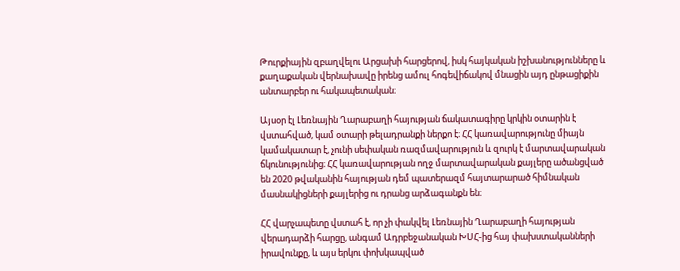Թուրքիային զբաղվելու Արցախի հարցերով, իսկ հայկական իշխանությունները և քաղաքական վերնախավը իրենց ամուլ հոգեվիճակով մնացին այդ ընթացիքին անտարբեր ու հակապետական։

Այսօր էլ Լեռնային Ղարաբաղի հայության ճակատագիրը կրկին օտարին է վստահված, կամ օտարի թելադրանքի ներքո է։ ՀՀ կառավարությունը միայն կամակատար է, չունի սեփական ռազմավարություն և զուրկ է մարտավարական ճկունությունից։ ՀՀ կառավարության ողջ մարտավարական քայլերը ածանցված են 2020 թվականին հայության դեմ պատերազմ հայտարարած հիմնական մասնակիցների քայլերից ու դրանց արձագանքն են։

ՀՀ վարչապետը վստահ է, որ չի փակվել Լեռնային Ղարաբաղի հայության վերադարձի հարցը, անգամ Ադրբեջանական ԽՍՀ-ից հայ փախստականների իրավունքը, և այս երկու փոխկապված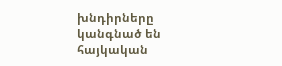խնդիրները կանգնած են հայկական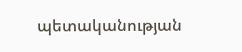պետականության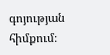գոյության հիմքում։